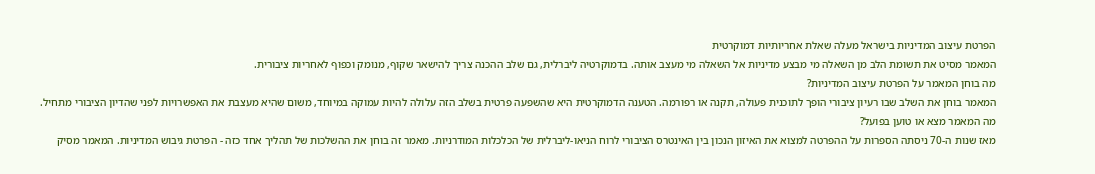הפרטת עיצוב המדיניות בישראל מעלה שאלת אחריותיות דמוקרטית
המאמר מסיט את תשומת הלב מן השאלה מי מבצע מדיניות אל השאלה מי מעצב אותה. בדמוקרטיה ליברלית, גם שלב ההכנה צריך להישאר שקוף, מנומק וכפוף לאחריות ציבורית.
מה בוחן המאמר על הפרטת עיצוב המדיניות?
המאמר בוחן את השלב שבו רעיון ציבורי הופך לתוכנית פעולה, תקנה או רפורמה. הטענה הדמוקרטית היא שהשפעה פרטית בשלב הזה עלולה להיות עמוקה במיוחד, משום שהיא מעצבת את האפשרויות לפני שהדיון הציבורי מתחיל.
מה המאמר מצא או טוען בפועל?
מאז שנות ה-70 ניסתה הספרות על ההפרטה למצוא את האיזון הנכון בין האינטרס הציבורי לרוח הניאו-ליברלית של הכלכלות המודרניות. מאמר זה בוחן את ההשלכות של תהליך אחד כזה - הפרטת גיבוש המדיניות. המאמר מסיק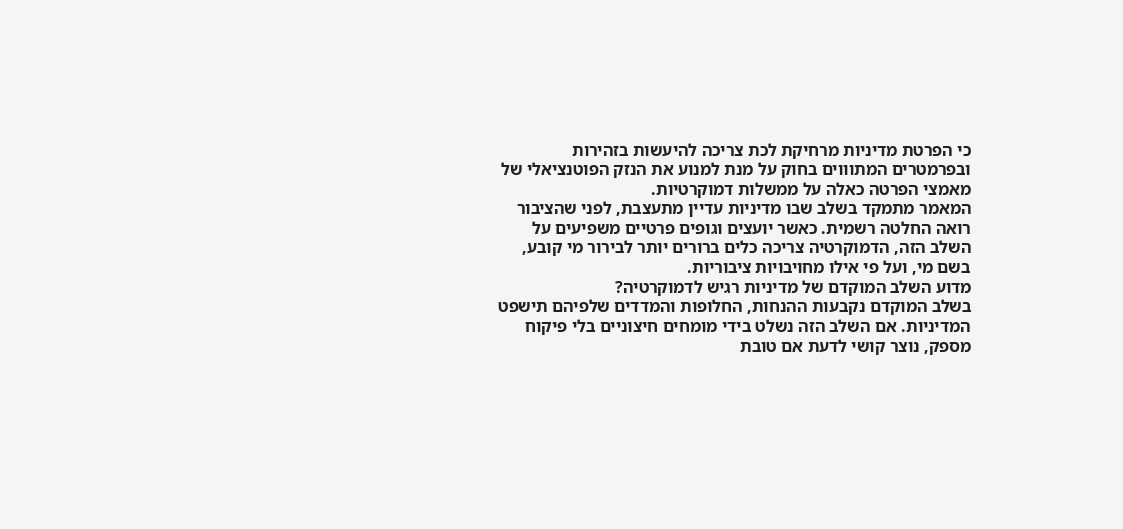כי הפרטת מדיניות מרחיקת לכת צריכה להיעשות בזהירות ובפרמטרים המתוווים בחוק על מנת למנוע את הנזק הפוטנציאלי של מאמצי הפרטה כאלה על ממשלות דמוקרטיות.
המאמר מתמקד בשלב שבו מדיניות עדיין מתעצבת, לפני שהציבור רואה החלטה רשמית. כאשר יועצים וגופים פרטיים משפיעים על השלב הזה, הדמוקרטיה צריכה כלים ברורים יותר לבירור מי קובע, בשם מי, ועל פי אילו מחויבויות ציבוריות.
מדוע השלב המוקדם של מדיניות רגיש לדמוקרטיה?
בשלב המוקדם נקבעות ההנחות, החלופות והמדדים שלפיהם תישפט המדיניות. אם השלב הזה נשלט בידי מומחים חיצוניים בלי פיקוח מספק, נוצר קושי לדעת אם טובת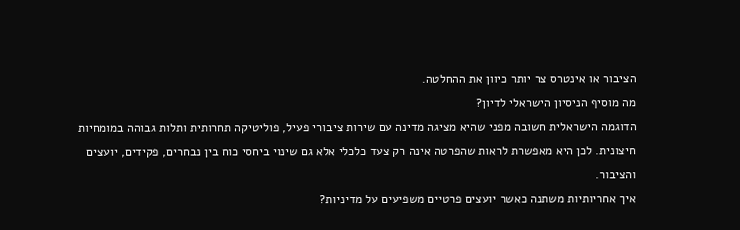הציבור או אינטרס צר יותר כיוון את ההחלטה.
מה מוסיף הניסיון הישראלי לדיון?
הדוגמה הישראלית חשובה מפני שהיא מציגה מדינה עם שירות ציבורי פעיל, פוליטיקה תחרותית ותלות גבוהה במומחיות חיצונית. לכן היא מאפשרת לראות שהפרטה אינה רק צעד כלכלי אלא גם שינוי ביחסי כוח בין נבחרים, פקידים, יועצים והציבור.
איך אחריותיות משתנה כאשר יועצים פרטיים משפיעים על מדיניות?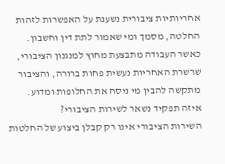אחריותיות ציבורית נשענת על האפשרות לזהות החלטה, מסמך ומי שאמור לתת דין וחשבון. כאשר העבודה מתבצעת מחוץ למנגנון הציבורי, שרשרת האחריות נעשית פחות ברורה, והציבור מתקשה להבין מי ניסח את החלופות ומדוע.
איזה תפקיד נשאר לשירות הציבורי?
השירות הציבורי אינו רק קבלן ביצוע של החלטות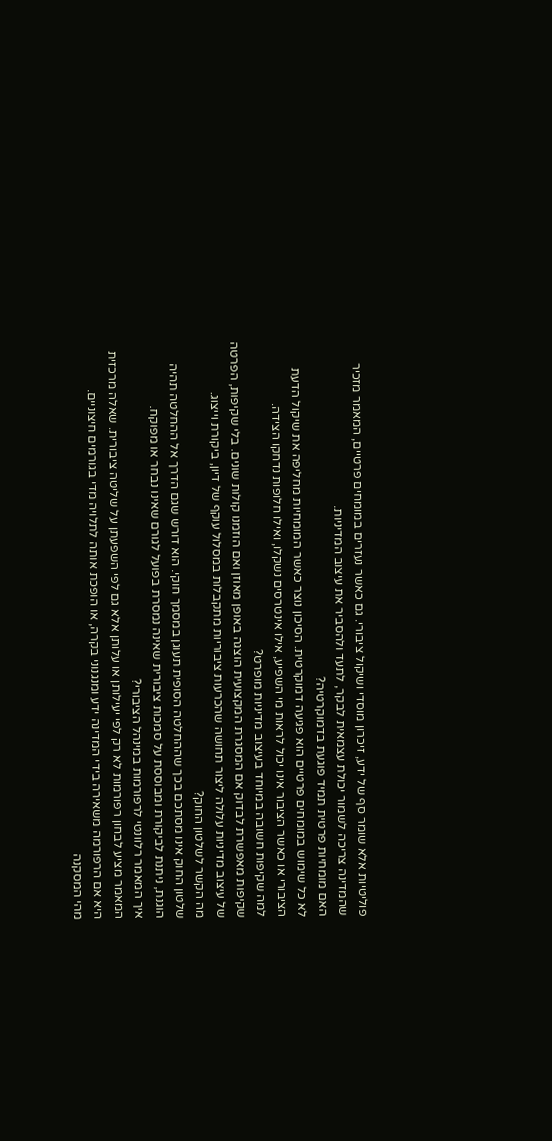פוליטיות אלא שומר סף של ידע, זיכרון מוסדי ושיקול ציבורי. גם כאשר נעזרים במומחים פרטיים, המאמר מזכיר שהמדינה צריכה לשמור יכולת עצמאית לבקר, לתעד ולהסביר את עיצוב המדיניות.
האם מומחיות פרטית תמיד פוגעת בדמוקרטיה?
לא כל שימוש במומחים פרטיים הוא פגיעה דמוקרטית. הסיכון נוצר כאשר המומחיות מחליפה את שיקול הדעת הציבורי או כאשר הציבור אינו יכול לראות מי השפיע, אילו אינטרסים נשקלו, ואילו חלופות נדחקו הצידה.
למה שקיפות חשובה במיוחד בעיצוב מדיניות מופרט?
שקיפות מאפשרת לבדוק אם המסגרת המקצועית הוצגה באופן מאוזן ואם הוזמנו קולות שונים. בלי שקיפות, הפרטה של עיצוב מדיניות עלולה ליצור תחושה שהכרעות ציבוריות מתקבלות במסלול עוקף של דיון, ביקורת וייצוג.
מה הקשר לשלטון החוק?
שלטון החוק אינו מסתכם בכך שההחלטה הסופית תעוגן במסמך חוקי. הוא דורש שגם הדרך אל ההחלטה תהיה הוגנת, ניתנת לביקורת ומבוססת על סמכות ציבורית שאינה נמסרת בפועל לגורם שאינו נבחר או מפוקח.
איך המאמר רלוונטי לרפורמות במינהל הציבורי?
המאמר מציע לבחון רפורמות לא רק לפי יעילותן או עלותן אלא גם לפי השפעתן על שליטה ציבורית. שאלה מרכזית היא אם הרפורמה משאירה בידי המדינה ידע ומנגנוני בקרה, או הופכת אותה לתלויה מדי בגורמים חיצוניים.
מהי המסקנה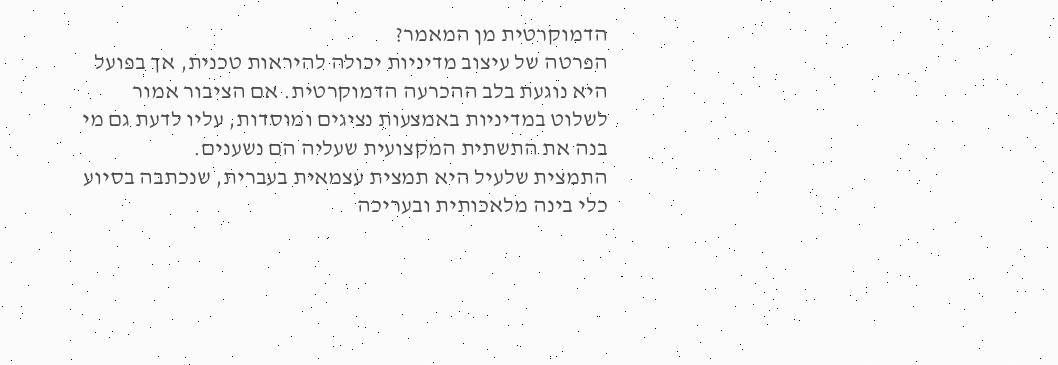הדמוקרטית מן המאמר?
הפרטה של עיצוב מדיניות יכולה להיראות טכנית, אך בפועל היא נוגעת בלב ההכרעה הדמוקרטית. אם הציבור אמור לשלוט במדיניות באמצעות נציגים ומוסדות, עליו לדעת גם מי בנה את התשתית המקצועית שעליה הם נשענים.
התמצית שלעיל היא תמצית עצמאית בעברית, שנכתבה בסיוע כלי בינה מלאכותית ובעריכה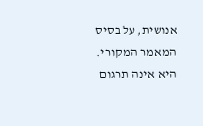אנושית, על בסיס המאמר המקורי. היא אינה תרגום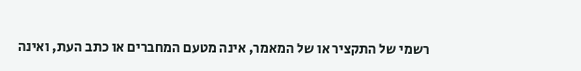רשמי של התקציר או של המאמר, אינה מטעם המחברים או כתב העת, ואינה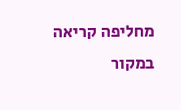מחליפה קריאה במקור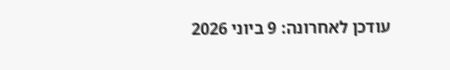עודכן לאחרונה: 9 ביוני 2026